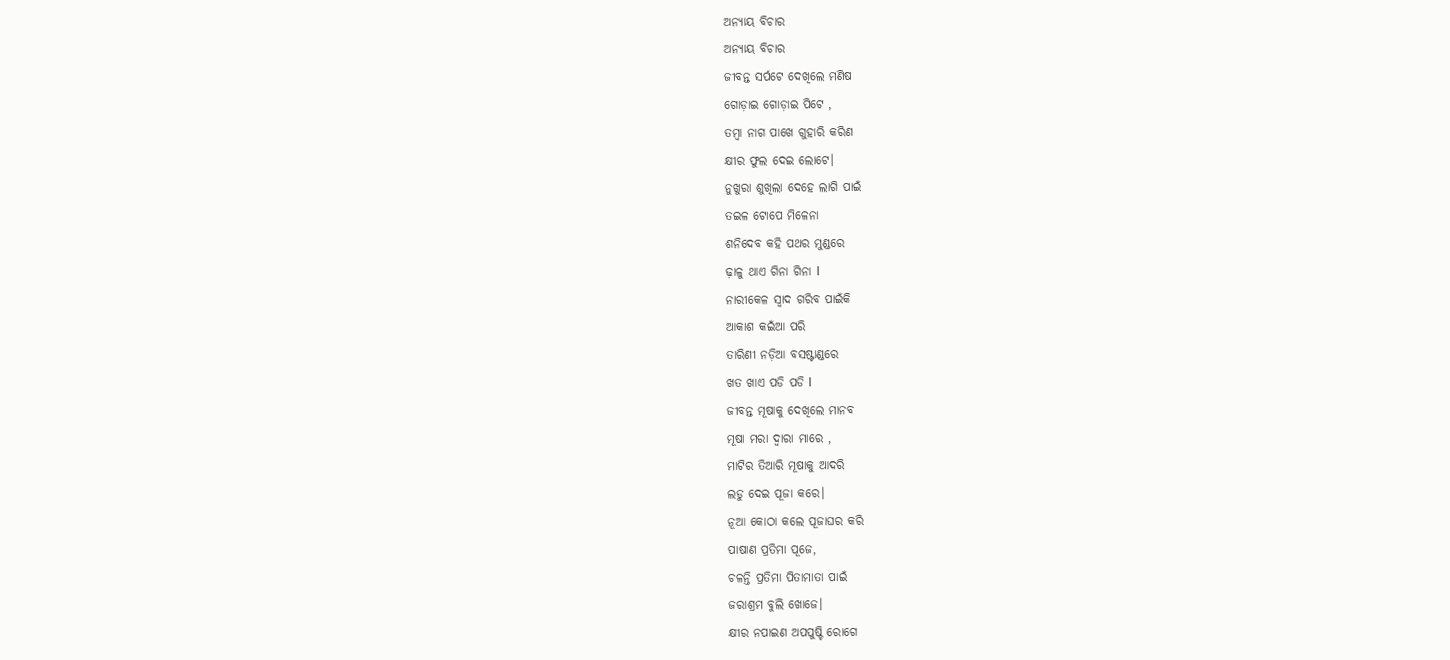ଅନ୍ୟାୟ ବିଚାର
ଅନ୍ୟାୟ ବିଚାର
ଜୀବନ୍ତ ସର୍ପଟେ ଦେଖିଲେ ମଣିଷ
ଗୋଡ଼ାଇ ଗୋଡ଼ାଇ ପିଟେ ,
ତମ୍ବା ନାଗ ପାଖେ ଗୁହାରି କରିଣ
କ୍ଷୀର ଫୁଲ ଦେଇ ଲୋଟେ।
ନୁଖୁରା ଶୁଖିଲା ଦେହେ ଲାଗି ପାଇଁ
ତଇଳ ଟୋପେ ମିଳେନା
ଶନିଦେବ କହି ପଥର ମୁଣ୍ଡରେ
ଢ଼ାଳୁ ଥାଏ ଗିନା ଗିନା l
ନାରୀକେଳ ସ୍ୱାଦ ଗରିବ ପାଇଁକି
ଆକାଶ କଇଁଆ ପରି
ତାରିଣୀ ନଡ଼ିଆ ବସଷ୍ଟାଣ୍ଡରେ
ଖତ ଖାଏ ପଡି ପଡି l
ଜୀବନ୍ତ ମୂଷାକୁ ଦେଖିଲେ ମାନବ
ମୂଷା ମରା ଦ୍ୱାରା ମାରେ ,
ମାଟିର ତିଆରି ମୂଷାକୁ ଆଦରି
ଲଡୁ ଦେଇ ପୂଜା କରେ।
ନୂଆ କୋଠା କଲେ ପୂଜାଘର କରି
ପାଷାଣ ପ୍ରତିମା ପୂଜେ,
ଚଳନ୍ତି ପ୍ରତିମା ପିତାମାତା ପାଇଁ
ଜରାଶ୍ରମ ବୁଲି ଖୋଜେ।
କ୍ଷୀର ନପାଇଣ ଅପପୁଷ୍ଟି ରୋଗେ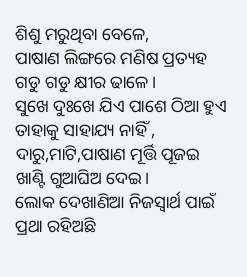ଶିଶୁ ମରୁଥିବା ବେଳେ,
ପାଷାଣ ଲିଙ୍ଗରେ ମଣିଷ ପ୍ରତ୍ୟହ
ଗଡୁ ଗଡୁ କ୍ଷୀର ଢାଳେ।
ସୁଖେ ଦୁଃଖେ ଯିଏ ପାଶେ ଠିଆ ହୁଏ
ତାହାକୁ ସାହାଯ୍ୟ ନାହିଁ ,
ଦାରୁ,ମାଟି,ପାଷାଣ ମୂର୍ତ୍ତି ପୂଜଇ
ଖାଣ୍ଟି ଗୁଆଘିଅ ଦେଇ।
ଲୋକ ଦେଖାଣିଆ ନିଜସ୍ୱାର୍ଥ ପାଇଁ
ପ୍ରଥା ରହିଅଛି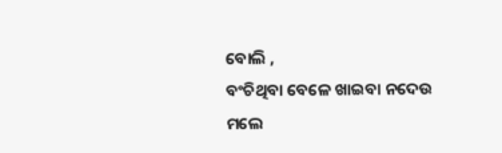ବୋଲି ,
ବଂଚିଥିବା ବେଳେ ଖାଇବା ନଦେଉ
ମଲେ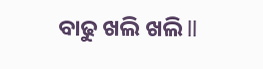ବାଢୁ ଖଲି ଖଲି ll